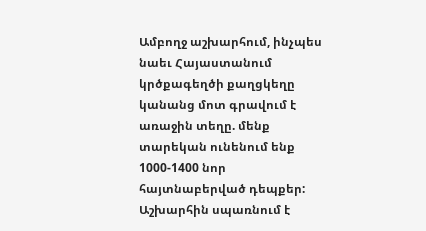Ամբողջ աշխարհում, ինչպես նաեւ Հայաստանում կրծքագեղծի քաղցկեղը կանանց մոտ գրավում է առաջին տեղը. մենք տարեկան ունենում ենք 1000-1400 նոր հայտնաբերված դեպքեր:
Աշխարհին սպառնում է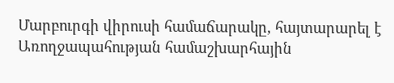Մարբուրգի վիրուսի համաճարակը, հայտարարել է Առողջապահության համաշխարհային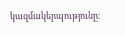կազմակերպությունը։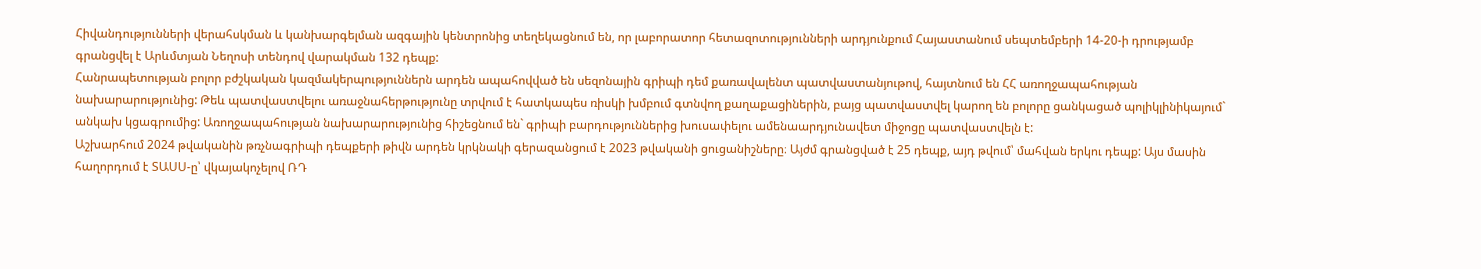Հիվանդությունների վերահսկման և կանխարգելման ազգային կենտրոնից տեղեկացնում են, որ լաբորատոր հետազոտությունների արդյունքում Հայաստանում սեպտեմբերի 14-20-ի դրությամբ գրանցվել է Արևմտյան Նեղոսի տենդով վարակման 132 դեպք:
Հանրապետության բոլոր բժշկական կազմակերպություններն արդեն ապահովված են սեզոնային գրիպի դեմ քառավալենտ պատվաստանյութով, հայտնում են ՀՀ առողջապահության նախարարությունից: Թեև պատվաստվելու առաջնահերթությունը տրվում է հատկապես ռիսկի խմբում գտնվող քաղաքացիներին, բայց պատվաստվել կարող են բոլորը ցանկացած պոլիկլինիկայում` անկախ կցագրումից: Առողջապահության նախարարությունից հիշեցնում են` գրիպի բարդություններից խուսափելու ամենաարդյունավետ միջոցը պատվաստվելն է:
Աշխարհում 2024 թվականին թռչնագրիպի դեպքերի թիվն արդեն կրկնակի գերազանցում է 2023 թվականի ցուցանիշները։ Այժմ գրանցված է 25 դեպք, այդ թվում՝ մահվան երկու դեպք: Այս մասին հաղորդում է ՏԱՍՍ-ը՝ վկայակոչելով ՌԴ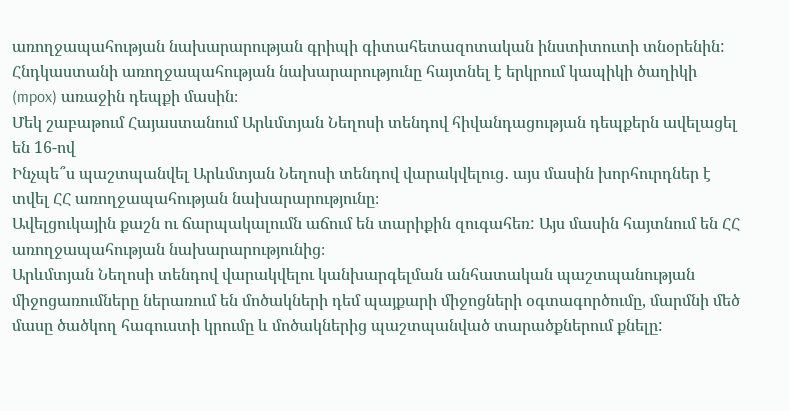առողջապահության նախարարության գրիպի գիտահետազոտական ինստիտուտի տնօրենին:
Հնդկաստանի առողջապահության նախարարությունը հայտնել է երկրում կապիկի ծաղիկի (mpox) առաջին դեպքի մասին։
Մեկ շաբաթում Հայաստանում Արևմտյան Նեղոսի տենդով հիվանդացության դեպքերն ավելացել են 16-ով
Ինչպե՞ս պաշտպանվել Արևմտյան Նեղոսի տենդով վարակվելուց․ այս մասին խորհուրդներ է տվել ՀՀ առողջապահության նախարարությունը։
Ավելցուկային քաշն ու ճարպակալումն աճում են տարիքին զուգահեռ: Այս մասին հայտնում են ՀՀ առողջապահության նախարարությունից։
Արևմտյան Նեղոսի տենդով վարակվելու կանխարգելման անհատական պաշտպանության միջոցառումները ներառում են մոծակների դեմ պայքարի միջոցների օգտագործումը, մարմնի մեծ մասը ծածկող հագուստի կրումը և մոծակներից պաշտպանված տարածքներում քնելը: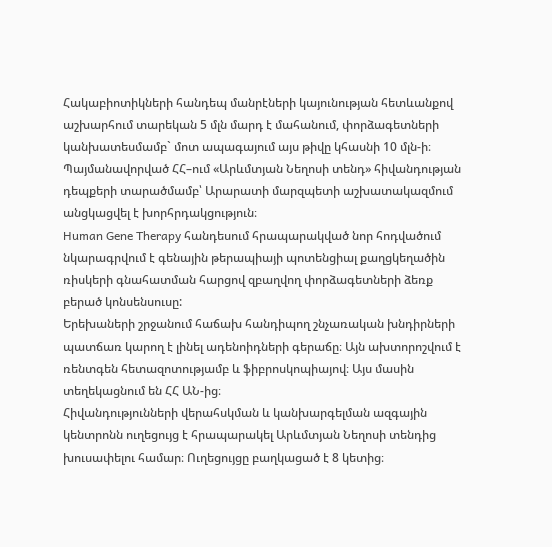Հակաբիոտիկների հանդեպ մանրէների կայունության հետևանքով աշխարհում տարեկան 5 մլն մարդ է մահանում, փորձագետների կանխատեսմամբ` մոտ ապագայում այս թիվը կհասնի 10 մլն-ի։
Պայմանավորված ՀՀ–ում «Արևմտյան Նեղոսի տենդ» հիվանդության դեպքերի տարածմամբ՝ Արարատի մարզպետի աշխատակազմում անցկացվել է խորհրդակցություն։
Human Gene Therapy հանդեսում հրապարակված նոր հոդվածում նկարագրվում է գենային թերապիայի պոտենցիալ քաղցկեղածին ռիսկերի գնահատման հարցով զբաղվող փորձագետների ձեռք բերած կոնսենսուսը:
Երեխաների շրջանում հաճախ հանդիպող շնչառական խնդիրների պատճառ կարող է լինել ադենոիդների գերաճը։ Այն ախտորոշվում է ռենտգեն հետազոտությամբ և ֆիբրոսկոպիայով։ Այս մասին տեղեկացնում են ՀՀ ԱՆ-ից։
Հիվանդությունների վերահսկման և կանխարգելման ազգային կենտրոնն ուղեցույց է հրապարակել Արևմտյան Նեղոսի տենդից խուսափելու համար։ Ուղեցույցը բաղկացած է 8 կետից։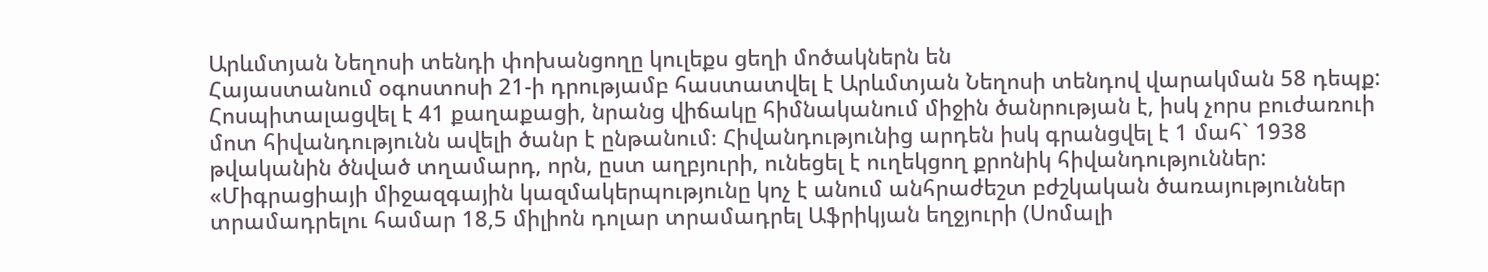Արևմտյան Նեղոսի տենդի փոխանցողը կուլեքս ցեղի մոծակներն են
Հայաստանում օգոստոսի 21-ի դրությամբ հաստատվել է Արևմտյան Նեղոսի տենդով վարակման 58 դեպք: Հոսպիտալացվել է 41 քաղաքացի, նրանց վիճակը հիմնականում միջին ծանրության է, իսկ չորս բուժառուի մոտ հիվանդությունն ավելի ծանր է ընթանում։ Հիվանդությունից արդեն իսկ գրանցվել է 1 մահ` 1938 թվականին ծնված տղամարդ, որն, ըստ աղբյուրի, ունեցել է ուղեկցող քրոնիկ հիվանդություններ:
«Միգրացիայի միջազգային կազմակերպությունը կոչ է անում անհրաժեշտ բժշկական ծառայություններ տրամադրելու համար 18,5 միլիոն դոլար տրամադրել Աֆրիկյան եղջյուրի (Սոմալի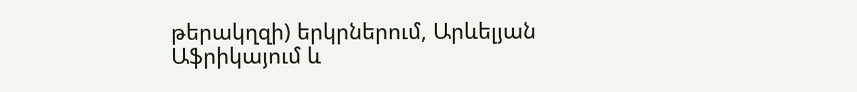թերակղզի) երկրներում, Արևելյան Աֆրիկայում և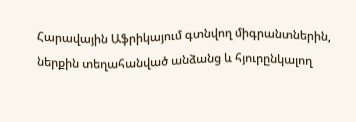Հարավային Աֆրիկայում գտնվող միգրանտներին, ներքին տեղահանված անձանց և հյուրընկալող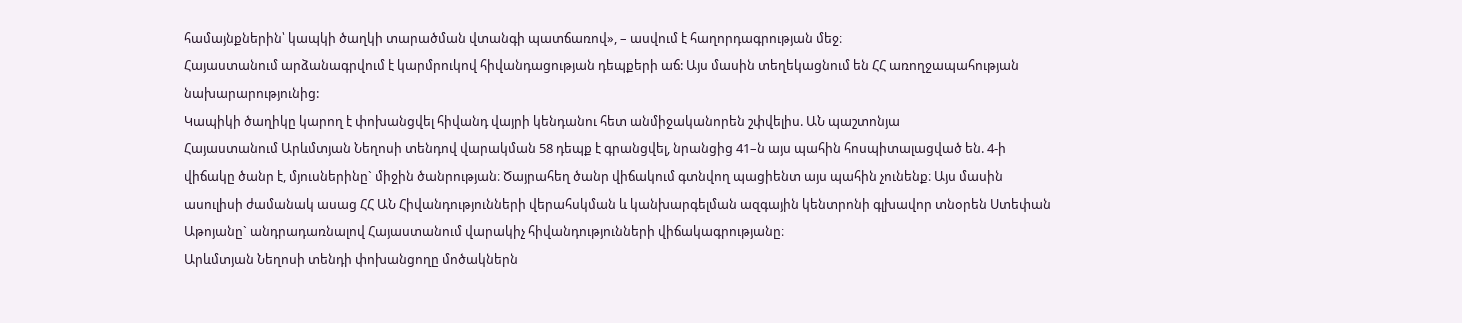համայնքներին՝ կապկի ծաղկի տարածման վտանգի պատճառով», – ասվում է հաղորդագրության մեջ։
Հայաստանում արձանագրվում է կարմրուկով հիվանդացության դեպքերի աճ: Այս մասին տեղեկացնում են ՀՀ առողջապահության նախարարությունից:
Կապիկի ծաղիկը կարող է փոխանցվել հիվանդ վայրի կենդանու հետ անմիջականորեն շփվելիս. ԱՆ պաշտոնյա
Հայաստանում Արևմտյան Նեղոսի տենդով վարակման 58 դեպք է գրանցվել, նրանցից 41–ն այս պահին հոսպիտալացված են. 4-ի վիճակը ծանր է, մյուսներինը` միջին ծանրության։ Ծայրահեղ ծանր վիճակում գտնվող պացիենտ այս պահին չունենք։ Այս մասին ասուլիսի ժամանակ ասաց ՀՀ ԱՆ Հիվանդությունների վերահսկման և կանխարգելման ազգային կենտրոնի գլխավոր տնօրեն Ստեփան Աթոյանը` անդրադառնալով Հայաստանում վարակիչ հիվանդությունների վիճակագրությանը։
Արևմտյան Նեղոսի տենդի փոխանցողը մոծակներն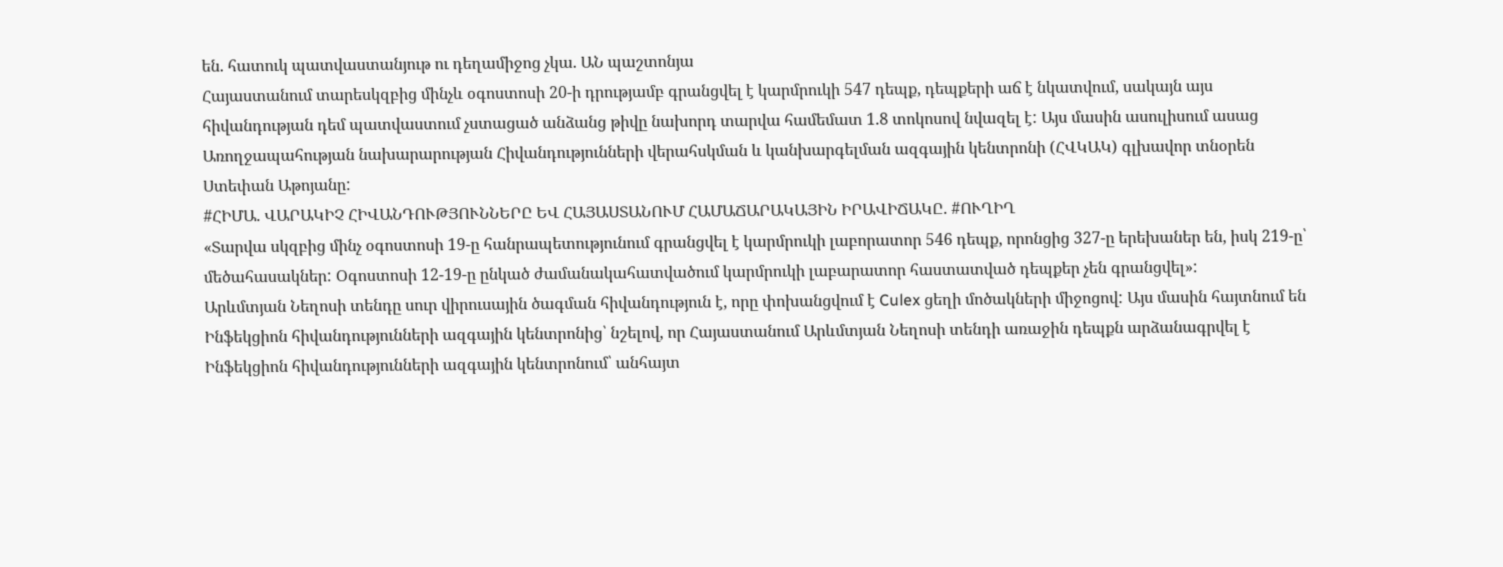են. հատուկ պատվաստանյութ ու դեղամիջոց չկա. ԱՆ պաշտոնյա
Հայաստանում տարեսկզբից մինչև օգոստոսի 20-ի դրությամբ գրանցվել է կարմրուկի 547 դեպք, դեպքերի աճ է նկատվում, սակայն այս հիվանդության դեմ պատվաստում չստացած անձանց թիվը նախորդ տարվա համեմատ 1.8 տոկոսով նվազել է: Այս մասին ասուլիսում ասաց Առողջապահության նախարարության Հիվանդությունների վերահսկման և կանխարգելման ազգային կենտրոնի (ՀՎԿԱԿ) գլխավոր տնօրեն Ստեփան Աթոյանը:
#ՀԻՄԱ. ՎԱՐԱԿԻՉ ՀԻՎԱՆԴՈՒԹՅՈՒՆՆԵՐԸ ԵՎ ՀԱՅԱՍՏԱՆՈՒՄ ՀԱՄԱՃԱՐԱԿԱՅԻՆ ԻՐԱՎԻՃԱԿԸ. #ՈՒՂԻՂ
«Տարվա սկզբից մինչ օգոստոսի 19-ը հանրապետությունում գրանցվել է կարմրուկի լաբորատոր 546 դեպք, որոնցից 327-ը երեխաներ են, իսկ 219-ը՝ մեծահասակներ: Օգոստոսի 12-19-ը ընկած ժամանակահատվածում կարմրուկի լաբարատոր հաստատված դեպքեր չեն գրանցվել»:
Արևմտյան Նեղոսի տենդը սուր վիրուսային ծագման հիվանդություն է, որը փոխանցվում է Culex ցեղի մոծակների միջոցով: Այս մասին հայտնում են Ինֆեկցիոն հիվանդությունների ազգային կենտրոնից՝ նշելով, որ Հայաստանում Արևմտյան Նեղոսի տենդի առաջին դեպքն արձանագրվել է Ինֆեկցիոն հիվանդությունների ազգային կենտրոնում՝ անհայտ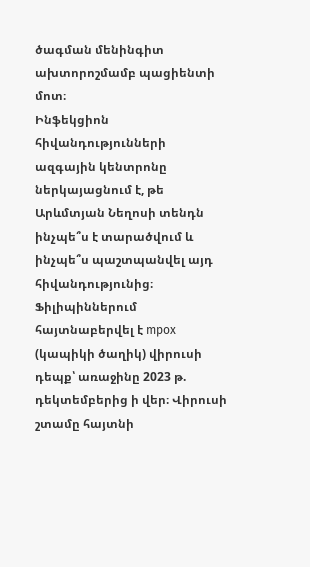ծագման մենինգիտ ախտորոշմամբ պացիենտի մոտ։
Ինֆեկցիոն հիվանդությունների ազգային կենտրոնը ներկայացնում է, թե Արևմտյան Նեղոսի տենդն ինչպե՞ս է տարածվում և ինչպե՞ս պաշտպանվել այդ հիվանդությունից։
Ֆիլիպիններում հայտնաբերվել է mpox (կապիկի ծաղիկ) վիրուսի դեպք՝ առաջինը 2023 թ. դեկտեմբերից ի վեր։ Վիրուսի շտամը հայտնի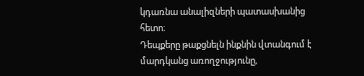կդառնա անալիզների պատասխանից հետո։
Դեպքերը թաքցնելն ինքնին վտանգում է մարդկանց առողջությունը,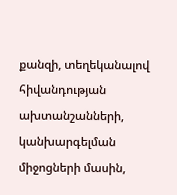քանզի, տեղեկանալով հիվանդության ախտանշանների, կանխարգելման միջոցների մասին,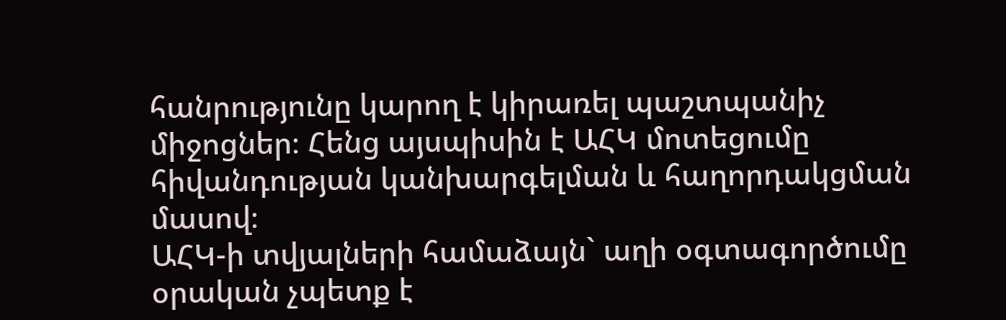հանրությունը կարող է կիրառել պաշտպանիչ միջոցներ։ Հենց այսպիսին է ԱՀԿ մոտեցումը հիվանդության կանխարգելման և հաղորդակցման մասով։
ԱՀԿ-ի տվյալների համաձայն` աղի օգտագործումը օրական չպետք է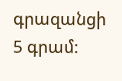գրազանցի 5 գրամ: